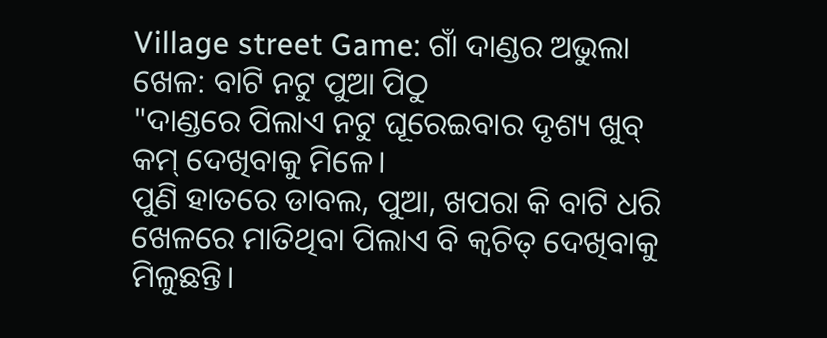Village street Game: ଗାଁ ଦାଣ୍ଡର ଅଭୁଲା ଖେଳ: ବାଟି ନଟୁ ପୁଆ ପିଠୁ
"ଦାଣ୍ଡରେ ପିଲାଏ ନଟୁ ଘୂରେଇବାର ଦୃଶ୍ୟ ଖୁବ୍ କମ୍ ଦେଖିବାକୁ ମିଳେ।
ପୁଣି ହାତରେ ଡାବଲ, ପୁଆ, ଖପରା କି ବାଟି ଧରି ଖେଳରେ ମାତିଥିବା ପିଲାଏ ବି କ୍ବଚିତ୍ ଦେଖିବାକୁ ମିଳୁଛନ୍ତି।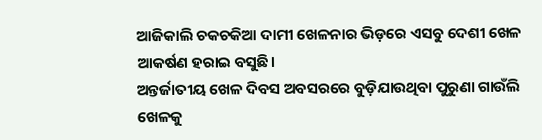ଆଜିକାଲି ଚକଚକିଆ ଦାମୀ ଖେଳନାର ଭିଡ଼ରେ ଏସବୁ ଦେଶୀ ଖେଳ ଆକର୍ଷଣ ହରାଇ ବସୁଛି।
ଅନ୍ତର୍ଜାତୀୟ ଖେଳ ଦିବସ ଅବସରରେ ବୁଡ଼ିଯାଉଥିବା ପୁରୁଣା ଗାଉଁଲି ଖେଳକୁ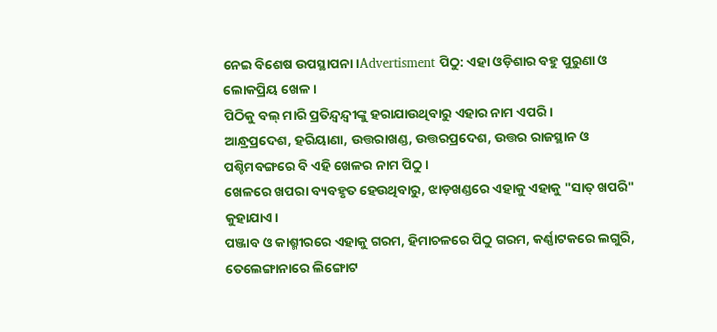ନେଇ ବିଶେଷ ଉପସ୍ଥାପନା।Advertisment ପିଠୁ: ଏହା ଓଡ଼ିଶାର ବହୁ ପୁରୁଣା ଓ ଲୋକପ୍ରିୟ ଖେଳ।
ପିଠିକୁ ବଲ୍ ମାରି ପ୍ରତିନ୍ଦ୍ବନ୍ଦ୍ବୀଙ୍କୁ ହରାଯାଉଥିବାରୁ ଏହାର ନାମ ଏପରି।
ଆନ୍ଧ୍ରପ୍ରଦେଶ, ହରିୟାଣା, ଉତ୍ତରାଖଣ୍ଡ, ଉତ୍ତରପ୍ରଦେଶ, ଉତ୍ତର ରାଜସ୍ଥାନ ଓ ପଶ୍ଚିମବଙ୍ଗରେ ବି ଏହି ଖେଳର ନାମ ପିଠୁ।
ଖେଳରେ ଖପରା ବ୍ୟବହୃତ ହେଉଥିବାରୁ, ଝାଡ଼ଖଣ୍ଡରେ ଏହାକୁ ଏହାକୁ "ସାତ୍ ଖପରି" କୁହାଯାଏ।
ପଞ୍ଜାବ ଓ କାଶ୍ମୀରରେ ଏହାକୁ ଗରମ, ହିମାଚଳରେ ପିଠୁ ଗରମ, କର୍ଣ୍ଣାଟକରେ ଲଗୁରି, ତେଲେଙ୍ଗାନାରେ ଲିଙ୍ଗୋଟ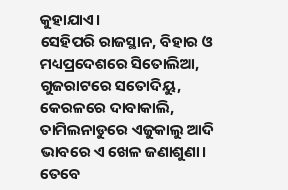କୁହାଯାଏ।
ସେହିପରି ରାଜସ୍ଥାନ, ବିହାର ଓ ମଧ୍ୟପ୍ରଦେଶରେ ସିତୋଲିଆ, ଗୁଜରାଟରେ ସତୋଦିୟୁ, କେରଳରେ ଦାବାକାଲି, ତାମିଲନାଡୁରେ ଏଜୁକାଲୁ ଆଦି ଭାବରେ ଏ ଖେଳ ଜଣାଶୁଣା।
ତେବେ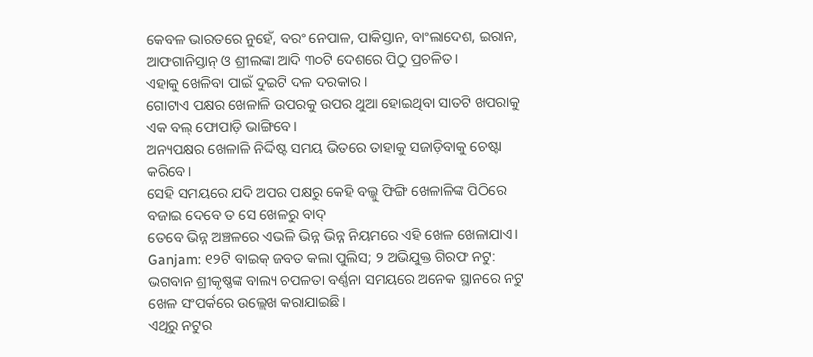କେବଳ ଭାରତରେ ନୁହେଁ, ବରଂ ନେପାଳ, ପାକିସ୍ତାନ, ବାଂଲାଦେଶ, ଇରାନ, ଆଫଗାନିସ୍ତାନ୍ ଓ ଶ୍ରୀଲଙ୍କା ଆଦି ୩୦ଟି ଦେଶରେ ପିଠୁ ପ୍ରଚଳିତ।
ଏହାକୁ ଖେଳିବା ପାଇଁ ଦୁଇଟି ଦଳ ଦରକାର।
ଗୋଟାଏ ପକ୍ଷର ଖେଳାଳି ଉପରକୁ ଉପର ଥୁଆ ହୋଇଥିବା ସାତଟି ଖପରାକୁ ଏକ ବଲ୍ ଫୋପାଡ଼ି ଭାଙ୍ଗିବେ।
ଅନ୍ୟପକ୍ଷର ଖେଳାଳି ନିର୍ଦ୍ଦିଷ୍ଟ ସମୟ ଭିତରେ ତାହାକୁ ସଜାଡ଼ିବାକୁ ଚେଷ୍ଟା କରିବେ।
ସେହି ସମୟରେ ଯଦି ଅପର ପକ୍ଷରୁ କେହି ବଲ୍କୁ ଫିଙ୍ଗି ଖେଳାଳିଙ୍କ ପିଠିରେ ବଜାଇ ଦେବେ ତ ସେ ଖେଳରୁ ବାଦ୍
ତେବେ ଭିନ୍ନ ଅଞ୍ଚଳରେ ଏଭଳି ଭିନ୍ନ ଭିନ୍ନ ନିୟମରେ ଏହି ଖେଳ ଖେଳାଯାଏ।
Ganjam: ୧୨ଟି ବାଇକ୍ ଜବତ କଲା ପୁଲିସ; ୨ ଅଭିଯୁକ୍ତ ଗିରଫ ନଟୁ: ଭଗବାନ ଶ୍ରୀକୃଷ୍ଣଙ୍କ ବାଲ୍ୟ ଚପଳତା ବର୍ଣ୍ଣନା ସମୟରେ ଅନେକ ସ୍ଥାନରେ ନଟୁ ଖେଳ ସଂପର୍କରେ ଉଲ୍ଲେଖ କରାଯାଇଛି।
ଏଥିରୁ ନଟୁର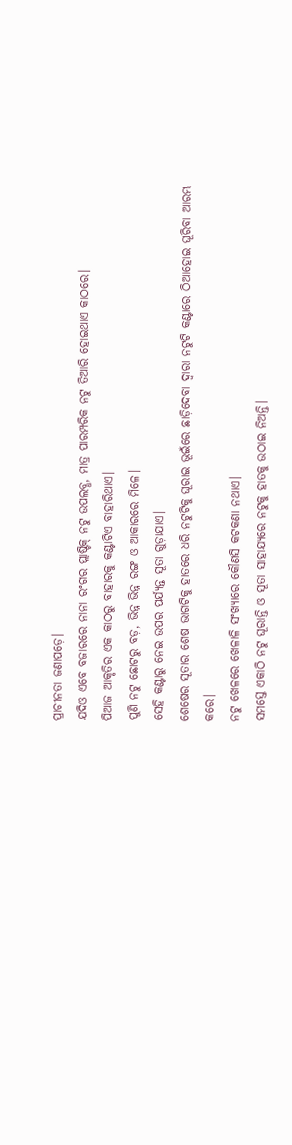ପ୍ରାଚୀନତା ଜଣାପଡ଼େ।
ଯଦିଓ ଏବେ ବଜାରରେ ନାନା ରଂଗର ପ୍ଲାଷ୍ଟିକ୍ ନଟୁ ଉପଲବ୍ଧ, ମାତ୍ର ପାରମ୍ପରିକ ନଟୁ ତିଆରି ହୋଇଥାଏ କାଠରେ।
ପିଆଜ ଆକୃତିର ଏକ କାଠରୁ ବାହାରକୁ କଣ୍ଟାଟିଏ ବାହାରିଥାଏ।
ପୁଣି ନଟୁ ଛୋଟରୁ ବଡ଼, ଭିନ୍ନ ଭିନ୍ନ ରଙ୍ଗ ଓ ଆକାରରେ ମିଳେ।
ସେହି କଣ୍ଟାରୁ ନେଇ ଉପର ପର୍ଯ୍ୟନ୍ତ ସୂତା ଗୁଡ଼ାଯାଏ।
ଶେଷେର ସୂତାର ଶେଷ ଭାଗଟିକୁ ହାତରେ ଧରି ନଟୁଟିକୁ ଘୂରାଇ ଭୂଇଁରେ ଛାଡ଼ିଦେବା ଦ୍ବାରା ନଟୁଟି କଣ୍ଟାରେ ଠିଆହୋଇ ଘୂରିବା ଆରମ୍ଭ କରେ।
ନଟୁ ଖେଳରେ ଖେଳାଳି ସଂଖ୍ୟାରେ କୌଣସି କଟକଣା ନଥାଏ।
ସମସ୍ତେ ଏକାଠି ନଟୁ ଘୂରାନ୍ତି ଓ ସୂତା ସାହାଯ୍ୟରେ ନଟୁକୁ ହାତକୁ ଉଠାଇ ନିଅନ୍ତି।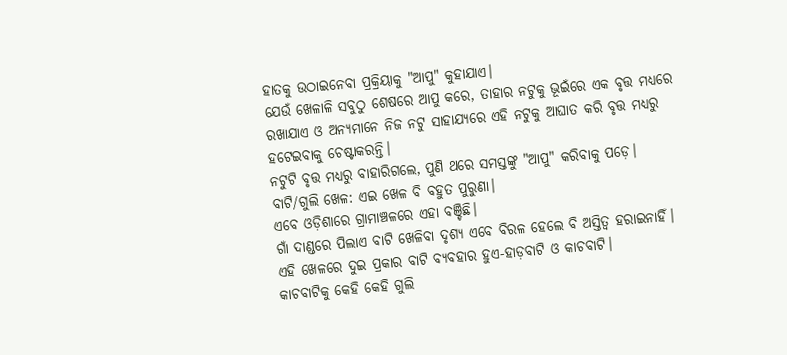ହାତକୁ ଉଠାଇନେବା ପ୍ରକ୍ରିୟାକୁ "ଆପୁ" କୁହାଯାଏ।
ଯେଉଁ ଖେଳାଳି ସବୁଠୁ ଶେଷରେ ଆପୁ କରେ, ତାହାର ନଟୁକୁ ଭୂଇଁରେ ଏକ ବୃତ୍ତ ମଧ୍ୟରେ ରଖାଯାଏ ଓ ଅନ୍ୟମାନେ ନିଜ ନଟୁ ସାହାଯ୍ୟରେ ଏହି ନଟୁକୁ ଆଘାତ କରି ବୃତ୍ତ ମଧ୍ୟରୁ ହଟେଇବାକୁ ଚେଷ୍ଟାକରନ୍ତି।
ନଟୁଟି ବୃତ୍ତ ମଧ୍ୟରୁ ବାହାରିଗଲେ, ପୁଣି ଥରେ ସମସ୍ତଙ୍କୁ "ଆପୁ" କରିବାକୁ ପଡ଼େ।
ବାଟି/ଗୁଲି ଖେଳ: ଏଇ ଖେଳ ବି ବହୁତ ପୁରୁଣା।
ଏବେ ଓଡ଼ିଶାରେ ଗ୍ରାମାଞ୍ଚଳରେ ଏହା ବଞ୍ଚିଛି।
ଗାଁ ଦାଣ୍ଡରେ ପିଲାଏ ବାଟି ଖେଳିବା ଦୃଶ୍ୟ ଏବେ ବିରଳ ହେଲେ ବି ଅସ୍ତିତ୍ବ ହରାଇନାହିଁ।
ଏହି ଖେଳରେ ଦୁଇ ପ୍ରକାର ବାଟି ବ୍ୟବହାର ହୁଏ-ହାଡ଼ବାଟି ଓ କାଚବାଟି।
କାଚବାଟିକୁ କେହି କେହି ଗୁଲି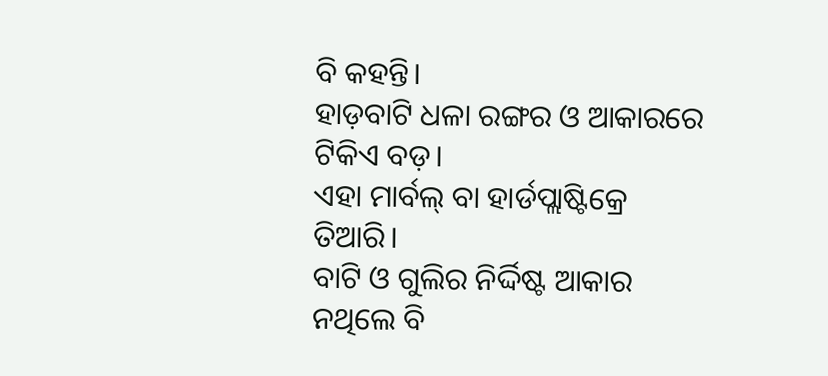ବି କହନ୍ତି।
ହାଡ଼ବାଟି ଧଳା ରଙ୍ଗର ଓ ଆକାରରେ ଟିକିଏ ବଡ଼।
ଏହା ମାର୍ବଲ୍ ବା ହାର୍ଡପ୍ଲାଷ୍ଟିକ୍ରେ ତିଆରି।
ବାଟି ଓ ଗୁଲିର ନିର୍ଦ୍ଦିଷ୍ଟ ଆକାର ନଥିଲେ ବି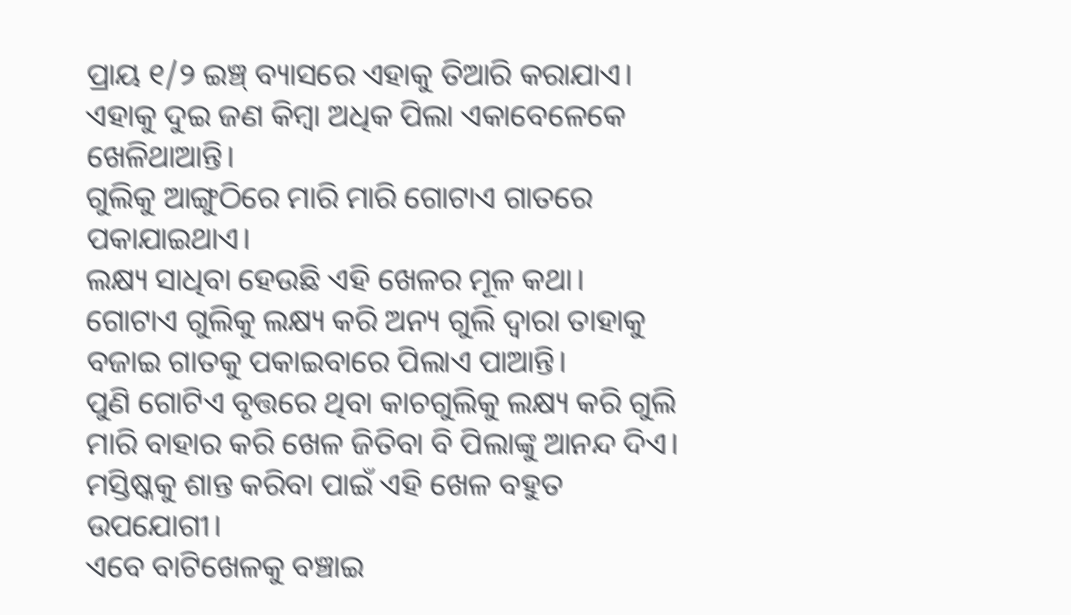ପ୍ରାୟ ୧/୨ ଇଞ୍ଚ୍ ବ୍ୟାସରେ ଏହାକୁ ତିଆରି କରାଯାଏ।
ଏହାକୁ ଦୁଇ ଜଣ କିମ୍ବା ଅଧିକ ପିଲା ଏକାବେଳେକେ ଖେଳିଥାଆନ୍ତି।
ଗୁଲିକୁ ଆଙ୍ଗୁଠିରେ ମାରି ମାରି ଗୋଟାଏ ଗାତରେ ପକାଯାଇଥାଏ।
ଲକ୍ଷ୍ୟ ସାଧିବା ହେଉଛି ଏହି ଖେଳର ମୂଳ କଥା।
ଗୋଟାଏ ଗୁଲିକୁ ଲକ୍ଷ୍ୟ କରି ଅନ୍ୟ ଗୁଲି ଦ୍ବାରା ତାହାକୁ ବଜାଇ ଗାତକୁ ପକାଇବାରେ ପିଲାଏ ପାଆନ୍ତି।
ପୁଣି ଗୋଟିଏ ବୃତ୍ତରେ ଥିବା କାଚଗୁଲିକୁ ଲକ୍ଷ୍ୟ କରି ଗୁଲି ମାରି ବାହାର କରି ଖେଳ ଜିତିବା ବି ପିଲାଙ୍କୁ ଆନନ୍ଦ ଦିଏ।
ମସ୍ତିଷ୍କକୁ ଶାନ୍ତ କରିବା ପାଇଁ ଏହି ଖେଳ ବହୁତ ଉପଯୋଗୀ।
ଏବେ ବାଟିଖେଳକୁ ବଞ୍ଚାଇ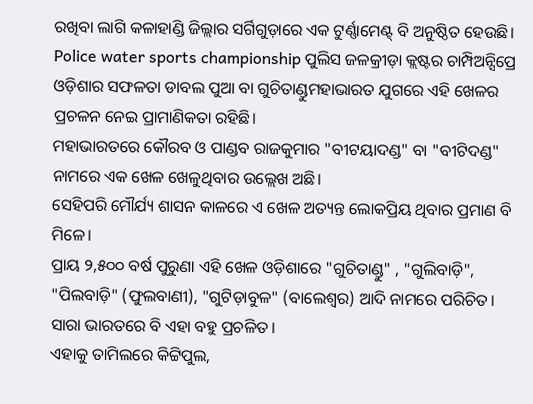ରଖିବା ଲାଗି କଳାହାଣ୍ଡି ଜିଲ୍ଲାର ସର୍ଗିଗୁଡ଼ାରେ ଏକ ଟୁର୍ଣ୍ଣାମେଣ୍ଟ୍ ବି ଅନୁଷ୍ଠିତ ହେଉଛି।
Police water sports championship ପୁଲିସ ଜଳକ୍ରୀଡ଼ା କ୍ଲଷ୍ଟର ଚାମ୍ପିଅନ୍ସିପ୍ରେ ଓଡ଼ିଶାର ସଫଳତା ଡାବଲ ପୁଆ ବା ଗୁଚିତାଣ୍ଡୁମହାଭାରତ ଯୁଗରେ ଏହି ଖେଳର ପ୍ରଚଳନ ନେଇ ପ୍ରାମାଣିକତା ରହିଛି।
ମହାଭାରତରେ କୌରବ ଓ ପାଣ୍ଡବ ରାଜକୁମାର "ବୀଟୟାଦଣ୍ଡ" ବା "ବୀଟିଦଣ୍ଡ" ନାମରେ ଏକ ଖେଳ ଖେଳୁଥିବାର ଉଲ୍ଲେଖ ଅଛି।
ସେହିପରି ମୌର୍ଯ୍ୟ ଶାସନ କାଳରେ ଏ ଖେଳ ଅତ୍ୟନ୍ତ ଲୋକପ୍ରିୟ ଥିବାର ପ୍ରମାଣ ବି ମିଳେ।
ପ୍ରାୟ ୨,୫୦୦ ବର୍ଷ ପୁରୁଣା ଏହି ଖେଳ ଓଡ଼ିଶାରେ "ଗୁଚିତାଣ୍ଡୁ" , "ଗୁଲିବାଡ଼ି", "ପିଲବାଡ଼ି" (ଫୁଲବାଣୀ), "ଗୁଟିଡ଼ାବୁଳ" (ବାଲେଶ୍ୱର) ଆଦି ନାମରେ ପରିଚିତ।
ସାରା ଭାରତରେ ବି ଏହା ବହୁ ପ୍ରଚଳିତ।
ଏହାକୁ ତାମିଲରେ କିଟ୍ଟିପୁଲ,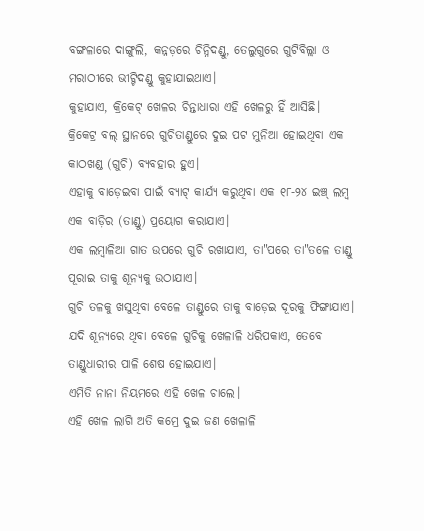ବଙ୍ଗଳାରେ ଦାଙ୍ଗୁଲି, କନ୍ନଡ଼ରେ ଚିନ୍ନିଦଣ୍ଡୁ, ତେଲୁଗୁରେ ଗୁଟିବିଲ୍ଲା ଓ ମରାଠୀରେ ଭୀଟ୍ଟିଦଣ୍ଡୁ କୁହାଯାଇଥାଏ।
କୁହାଯାଏ, କ୍ରିକେଟ୍ ଖେଳର ଚିନ୍ତାଧାରା ଏହି ଖେଳରୁ ହିଁ ଆସିଛି।
କ୍ରିକେଟ୍ର ବଲ୍ ସ୍ଥାନରେ ଗୁଚିତାଣ୍ଡୁରେ ଦୁଇ ପଟ ମୁନିଆ ହୋଇଥିବା ଏକ କାଠଖଣ୍ଡ (ଗୁଚି) ବ୍ୟବହାର ହୁଏ।
ଏହାକୁ ବାଡ଼େଇବା ପାଇଁ ବ୍ୟାଟ୍ କାର୍ଯ୍ୟ କରୁଥିବା ଏକ ୧୮-୨୪ ଇଞ୍ଚ୍ ଲମ୍ବ ଏକ ବାଡ଼ିର (ତାଣ୍ଡୁ) ପ୍ରୟୋଗ କରାଯାଏ।
ଏକ ଲମ୍ବାଳିଆ ଗାତ ଉପରେ ଗୁଚି ରଖାଯାଏ, ତା"ପରେ ତା"ତଳେ ତାଣ୍ଡୁ ପୂରାଇ ତାକୁ ଶୂନ୍ୟକୁ ଉଠାଯାଏ।
ଗୁଚି ତଳକୁ ଖସୁଥିବା ବେଳେ ତାଣ୍ଡୁରେ ତାକୁ ବାଡ଼େଇ ଦୂରକୁ ଫିଙ୍ଗାଯାଏ।
ଯଦି ଶୂନ୍ୟରେ ଥିବା ବେଳେ ଗୁଚିକୁ ଖେଳାଳି ଧରିପକାଏ, ତେବେ ତାଣ୍ଡୁଧାରୀର ପାଳି ଶେଷ ହୋଇଯାଏ।
ଏମିତି ନାନା ନିୟମରେ ଏହି ଖେଳ ଚାଲେ।
ଏହି ଖେଳ ଲାଗି ଅତି କମ୍ରେ ଦୁଇ ଜଣ ଖେଳାଳି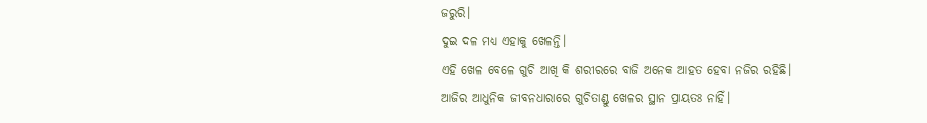ଜରୁରି।
ଦୁଇ ଦଳ ମଧ୍ୟ ଏହାକୁ ଖେଳନ୍ତି।
ଏହି ଖେଳ ବେଳେ ଗୁଚି ଆଖି କି ଶରୀରରେ ବାଜି ଅନେକ ଆହତ ହେବା ନଜିର ରହିଛି।
ଆଜିର ଆଧୁନିକ ଜୀବନଧାରାରେ ଗୁଚିତାଣ୍ଡୁ ଖେଳର ସ୍ଥାନ ପ୍ରାୟତଃ ନାହିଁ।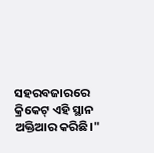ସହରବଜାରରେ କ୍ରିକେଟ୍ ଏହି ସ୍ଥାନ ଅକ୍ତିଆର କରିଛି।"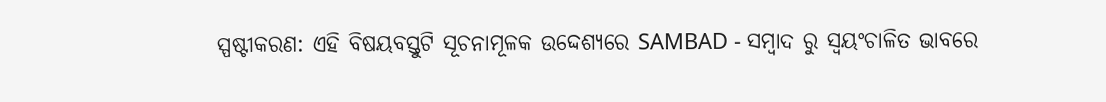ସ୍ପଷ୍ଟୀକରଣ: ଏହି ବିଷୟବସ୍ତୁଟି ସୂଚନାମୂଳକ ଉଦ୍ଦେଶ୍ୟରେ SAMBAD - ସମ୍ବାଦ ରୁ ସ୍ୱୟଂଚାଳିତ ଭାବରେ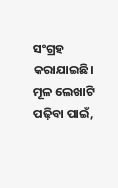ସଂଗ୍ରହ କରାଯାଇଛି। ମୂଳ ଲେଖାଟି ପଢ଼ିବା ପାଇଁ,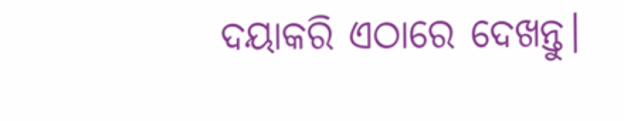ଦୟାକରି ଏଠାରେ ଦେଖନ୍ତୁ।